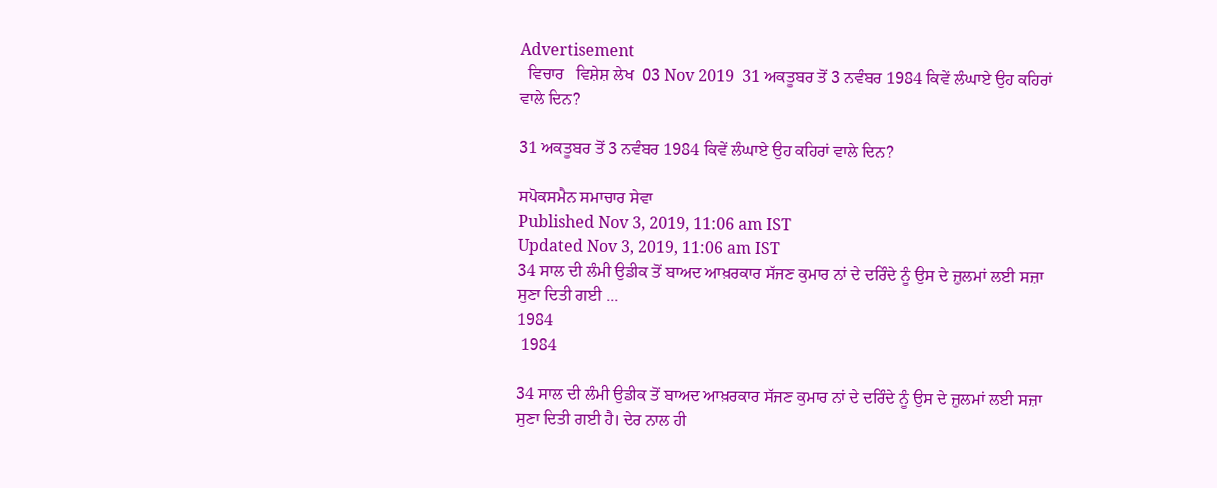Advertisement
  ਵਿਚਾਰ   ਵਿਸ਼ੇਸ਼ ਲੇਖ  03 Nov 2019  31 ਅਕਤੂਬਰ ਤੋਂ 3 ਨਵੰਬਰ 1984 ਕਿਵੇਂ ਲੰਘਾਏ ਉਹ ਕਹਿਰਾਂ ਵਾਲੇ ਦਿਨ?

31 ਅਕਤੂਬਰ ਤੋਂ 3 ਨਵੰਬਰ 1984 ਕਿਵੇਂ ਲੰਘਾਏ ਉਹ ਕਹਿਰਾਂ ਵਾਲੇ ਦਿਨ?

ਸਪੋਕਸਮੈਨ ਸਮਾਚਾਰ ਸੇਵਾ
Published Nov 3, 2019, 11:06 am IST
Updated Nov 3, 2019, 11:06 am IST
34 ਸਾਲ ਦੀ ਲੰਮੀ ਉਡੀਕ ਤੋਂ ਬਾਅਦ ਆਖ਼ਰਕਾਰ ਸੱਜਣ ਕੁਮਾਰ ਨਾਂ ਦੇ ਦਰਿੰਦੇ ਨੂੰ ਉਸ ਦੇ ਜ਼ੁਲਮਾਂ ਲਈ ਸਜ਼ਾ ਸੁਣਾ ਦਿਤੀ ਗਈ ...
1984
 1984

34 ਸਾਲ ਦੀ ਲੰਮੀ ਉਡੀਕ ਤੋਂ ਬਾਅਦ ਆਖ਼ਰਕਾਰ ਸੱਜਣ ਕੁਮਾਰ ਨਾਂ ਦੇ ਦਰਿੰਦੇ ਨੂੰ ਉਸ ਦੇ ਜ਼ੁਲਮਾਂ ਲਈ ਸਜ਼ਾ ਸੁਣਾ ਦਿਤੀ ਗਈ ਹੈ। ਦੇਰ ਨਾਲ ਹੀ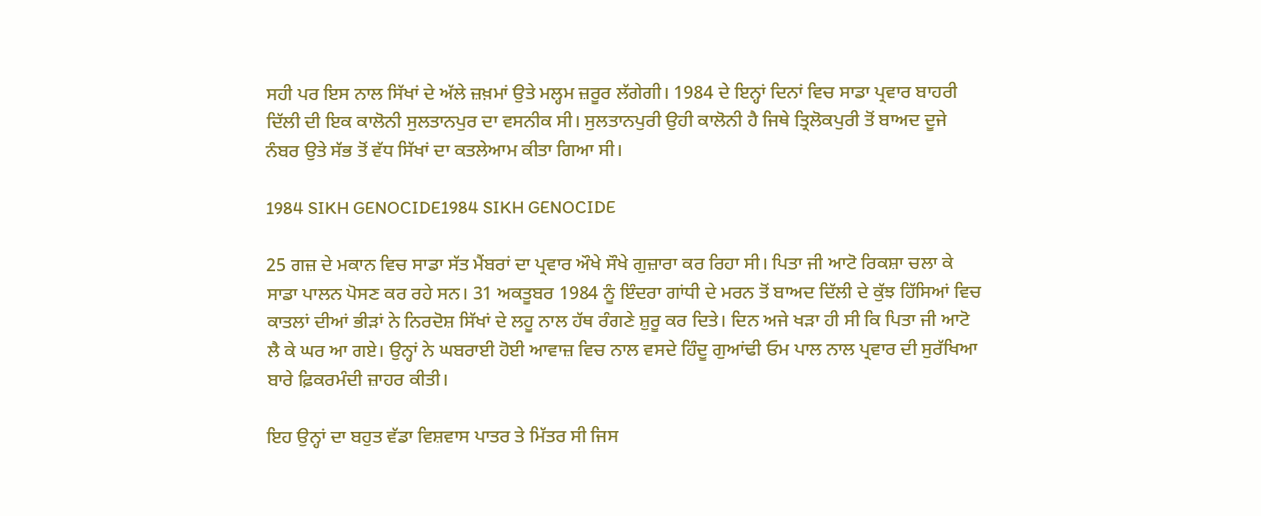ਸਹੀ ਪਰ ਇਸ ਨਾਲ ਸਿੱਖਾਂ ਦੇ ਅੱਲੇ ਜ਼ਖ਼ਮਾਂ ਉਤੇ ਮਲ੍ਹਮ ਜ਼ਰੂਰ ਲੱਗੇਗੀ। 1984 ਦੇ ਇਨ੍ਹਾਂ ਦਿਨਾਂ ਵਿਚ ਸਾਡਾ ਪ੍ਰਵਾਰ ਬਾਹਰੀ ਦਿੱਲੀ ਦੀ ਇਕ ਕਾਲੋਨੀ ਸੁਲਤਾਨਪੁਰ ਦਾ ਵਸਨੀਕ ਸੀ। ਸੁਲਤਾਨਪੁਰੀ ਉਹੀ ਕਾਲੋਨੀ ਹੈ ਜਿਥੇ ਤ੍ਰਿਲੋਕਪੁਰੀ ਤੋਂ ਬਾਅਦ ਦੂਜੇ ਨੰਬਰ ਉਤੇ ਸੱਭ ਤੋਂ ਵੱਧ ਸਿੱਖਾਂ ਦਾ ਕਤਲੇਆਮ ਕੀਤਾ ਗਿਆ ਸੀ।

1984 SIKH GENOCIDE1984 SIKH GENOCIDE

25 ਗਜ਼ ਦੇ ਮਕਾਨ ਵਿਚ ਸਾਡਾ ਸੱਤ ਮੈਂਬਰਾਂ ਦਾ ਪ੍ਰਵਾਰ ਔਖੇ ਸੌਖੇ ਗੁਜ਼ਾਰਾ ਕਰ ਰਿਹਾ ਸੀ। ਪਿਤਾ ਜੀ ਆਟੋ ਰਿਕਸ਼ਾ ਚਲਾ ਕੇ ਸਾਡਾ ਪਾਲਨ ਪੋਸਣ ਕਰ ਰਹੇ ਸਨ। 31 ਅਕਤੂਬਰ 1984 ਨੂੰ ਇੰਦਰਾ ਗਾਂਧੀ ਦੇ ਮਰਨ ਤੋਂ ਬਾਅਦ ਦਿੱਲੀ ਦੇ ਕੁੱਝ ਹਿੱਸਿਆਂ ਵਿਚ ਕਾਤਲਾਂ ਦੀਆਂ ਭੀੜਾਂ ਨੇ ਨਿਰਦੋਸ਼ ਸਿੱਖਾਂ ਦੇ ਲਹੂ ਨਾਲ ਹੱਥ ਰੰਗਣੇ ਸ਼ੁਰੂ ਕਰ ਦਿਤੇ। ਦਿਨ ਅਜੇ ਖੜਾ ਹੀ ਸੀ ਕਿ ਪਿਤਾ ਜੀ ਆਟੋ ਲੈ ਕੇ ਘਰ ਆ ਗਏ। ਉਨ੍ਹਾਂ ਨੇ ਘਬਰਾਈ ਹੋਈ ਆਵਾਜ਼ ਵਿਚ ਨਾਲ ਵਸਦੇ ਹਿੰਦੂ ਗੁਆਂਢੀ ਓਮ ਪਾਲ ਨਾਲ ਪ੍ਰਵਾਰ ਦੀ ਸੁਰੱਖਿਆ ਬਾਰੇ ਫ਼ਿਕਰਮੰਦੀ ਜ਼ਾਹਰ ਕੀਤੀ।

ਇਹ ਉਨ੍ਹਾਂ ਦਾ ਬਹੁਤ ਵੱਡਾ ਵਿਸ਼ਵਾਸ ਪਾਤਰ ਤੇ ਮਿੱਤਰ ਸੀ ਜਿਸ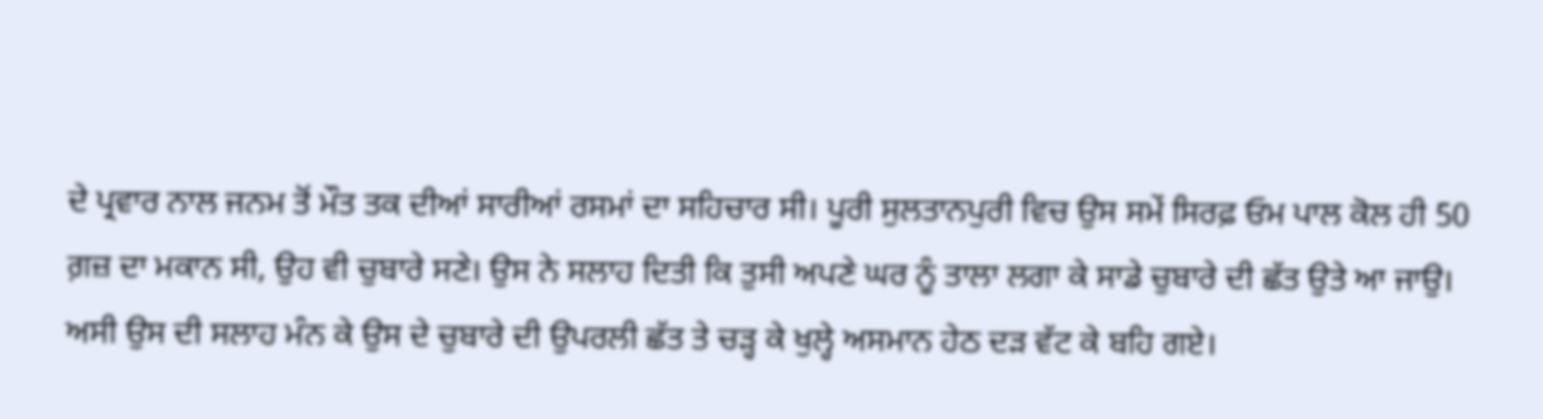ਦੇ ਪ੍ਰਵਾਰ ਨਾਲ ਜਨਮ ਤੋਂ ਮੌਤ ਤਕ ਦੀਆਂ ਸਾਰੀਆਂ ਰਸਮਾਂ ਦਾ ਸਹਿਚਾਰ ਸੀ। ਪੂਰੀ ਸੁਲਤਾਨਪੁਰੀ ਵਿਚ ਉਸ ਸਮੇਂ ਸਿਰਫ਼ ਓਮ ਪਾਲ ਕੋਲ ਹੀ 50 ਗ਼ਜ਼ ਦਾ ਮਕਾਨ ਸੀ, ਉਹ ਵੀ ਚੁਬਾਰੇ ਸਣੇ। ਉਸ ਨੇ ਸਲਾਹ ਦਿਤੀ ਕਿ ਤੁਸੀ ਅਪਣੇ ਘਰ ਨੂੰ ਤਾਲਾ ਲਗਾ ਕੇ ਸਾਡੇ ਚੁਬਾਰੇ ਦੀ ਛੱਤ ਉਤੇ ਆ ਜਾਉ। ਅਸੀ ਉਸ ਦੀ ਸਲਾਹ ਮੰਨ ਕੇ ਉਸ ਦੇ ਚੁਬਾਰੇ ਦੀ ਉਪਰਲੀ ਛੱਤ ਤੇ ਚੜ੍ਹ ਕੇ ਖੁਲ੍ਹੇ ਅਸਮਾਨ ਹੇਠ ਦੜ ਵੱਟ ਕੇ ਬਹਿ ਗਏ।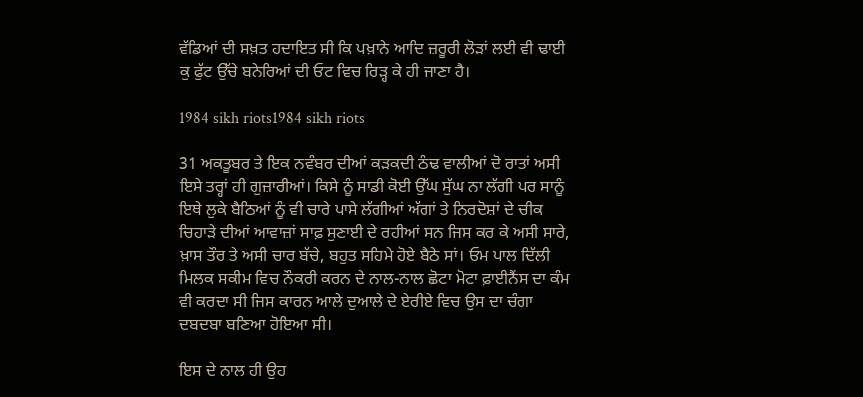ਵੱਡਿਆਂ ਦੀ ਸਖ਼ਤ ਹਦਾਇਤ ਸੀ ਕਿ ਪਖ਼ਾਨੇ ਆਦਿ ਜ਼ਰੂਰੀ ਲੋੜਾਂ ਲਈ ਵੀ ਢਾਈ ਕੁ ਫੁੱਟ ਉੱਚੇ ਬਨੇਰਿਆਂ ਦੀ ਓਟ ਵਿਚ ਰਿੜ੍ਹ ਕੇ ਹੀ ਜਾਣਾ ਹੈ।

1984 sikh riots1984 sikh riots

31 ਅਕਤੂਬਰ ਤੇ ਇਕ ਨਵੰਬਰ ਦੀਆਂ ਕੜਕਦੀ ਠੰਢ ਵਾਲੀਆਂ ਦੋ ਰਾਤਾਂ ਅਸੀ ਇਸੇ ਤਰ੍ਹਾਂ ਹੀ ਗੁਜ਼ਾਰੀਆਂ। ਕਿਸੇ ਨੂੰ ਸਾਡੀ ਕੋਈ ਉੱਘ ਸੁੱਘ ਨਾ ਲੱਗੀ ਪਰ ਸਾਨੂੰ ਇਥੇ ਲੁਕੇ ਬੈਠਿਆਂ ਨੂੰ ਵੀ ਚਾਰੇ ਪਾਸੇ ਲੱਗੀਆਂ ਅੱਗਾਂ ਤੇ ਨਿਰਦੋਸ਼ਾਂ ਦੇ ਚੀਕ ਚਿਹਾੜੇ ਦੀਆਂ ਆਵਾਜ਼ਾਂ ਸਾਫ਼ ਸੁਣਾਈ ਦੇ ਰਹੀਆਂ ਸਨ ਜਿਸ ਕਰ ਕੇ ਅਸੀ ਸਾਰੇ, ਖ਼ਾਸ ਤੌਰ ਤੇ ਅਸੀ ਚਾਰ ਬੱਚੇ, ਬਹੁਤ ਸਹਿਮੇ ਹੋਏ ਬੈਠੇ ਸਾਂ। ਓਮ ਪਾਲ ਦਿੱਲੀ ਮਿਲਕ ਸਕੀਮ ਵਿਚ ਨੌਕਰੀ ਕਰਨ ਦੇ ਨਾਲ-ਨਾਲ ਛੋਟਾ ਮੋਟਾ ਫ਼ਾਈਨੈਂਸ ਦਾ ਕੰਮ ਵੀ ਕਰਦਾ ਸੀ ਜਿਸ ਕਾਰਨ ਆਲੇ ਦੁਆਲੇ ਦੇ ਏਰੀਏ ਵਿਚ ਉਸ ਦਾ ਚੰਗਾ ਦਬਦਬਾ ਬਣਿਆ ਹੋਇਆ ਸੀ।

ਇਸ ਦੇ ਨਾਲ ਹੀ ਉਹ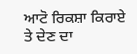ਆਟੋ ਰਿਕਸ਼ਾ ਕਿਰਾਏ ਤੇ ਦੇਣ ਦਾ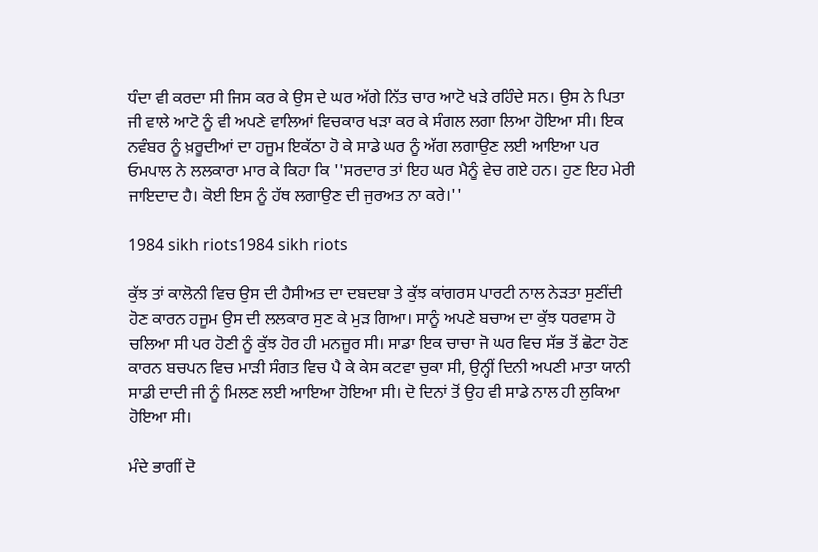ਧੰਦਾ ਵੀ ਕਰਦਾ ਸੀ ਜਿਸ ਕਰ ਕੇ ਉਸ ਦੇ ਘਰ ਅੱਗੇ ਨਿੱਤ ਚਾਰ ਆਟੋ ਖੜੇ ਰਹਿੰਦੇ ਸਨ। ਉਸ ਨੇ ਪਿਤਾ ਜੀ ਵਾਲੇ ਆਟੋ ਨੂੰ ਵੀ ਅਪਣੇ ਵਾਲਿਆਂ ਵਿਚਕਾਰ ਖੜਾ ਕਰ ਕੇ ਸੰਗਲ ਲਗਾ ਲਿਆ ਹੋਇਆ ਸੀ। ਇਕ ਨਵੰਬਰ ਨੂੰ ਖ਼ਰੂਦੀਆਂ ਦਾ ਹਜੂਮ ਇਕੱਠਾ ਹੋ ਕੇ ਸਾਡੇ ਘਰ ਨੂੰ ਅੱਗ ਲਗਾਉਣ ਲਈ ਆਇਆ ਪਰ ਓਮਪਾਲ ਨੇ ਲਲਕਾਰਾ ਮਾਰ ਕੇ ਕਿਹਾ ਕਿ ''ਸਰਦਾਰ ਤਾਂ ਇਹ ਘਰ ਮੈਨੂੰ ਵੇਚ ਗਏ ਹਨ। ਹੁਣ ਇਹ ਮੇਰੀ ਜਾਇਦਾਦ ਹੈ। ਕੋਈ ਇਸ ਨੂੰ ਹੱਥ ਲਗਾਉਣ ਦੀ ਜੁਰਅਤ ਨਾ ਕਰੇ।''

1984 sikh riots1984 sikh riots

ਕੁੱਝ ਤਾਂ ਕਾਲੋਨੀ ਵਿਚ ਉਸ ਦੀ ਹੈਸੀਅਤ ਦਾ ਦਬਦਬਾ ਤੇ ਕੁੱਝ ਕਾਂਗਰਸ ਪਾਰਟੀ ਨਾਲ ਨੇੜਤਾ ਸੁਣੀਂਦੀ ਹੋਣ ਕਾਰਨ ਹਜੂਮ ਉਸ ਦੀ ਲਲਕਾਰ ਸੁਣ ਕੇ ਮੁੜ ਗਿਆ। ਸਾਨੂੰ ਅਪਣੇ ਬਚਾਅ ਦਾ ਕੁੱਝ ਧਰਵਾਸ ਹੋ ਚਲਿਆ ਸੀ ਪਰ ਹੋਣੀ ਨੂੰ ਕੁੱਝ ਹੋਰ ਹੀ ਮਨਜ਼ੂਰ ਸੀ। ਸਾਡਾ ਇਕ ਚਾਚਾ ਜੋ ਘਰ ਵਿਚ ਸੱਭ ਤੋਂ ਛੋਟਾ ਹੋਣ ਕਾਰਨ ਬਚਪਨ ਵਿਚ ਮਾੜੀ ਸੰਗਤ ਵਿਚ ਪੈ ਕੇ ਕੇਸ ਕਟਵਾ ਚੁਕਾ ਸੀ, ਉਨ੍ਹੀਂ ਦਿਨੀ ਅਪਣੀ ਮਾਤਾ ਯਾਨੀ ਸਾਡੀ ਦਾਦੀ ਜੀ ਨੂੰ ਮਿਲਣ ਲਈ ਆਇਆ ਹੋਇਆ ਸੀ। ਦੋ ਦਿਨਾਂ ਤੋਂ ਉਹ ਵੀ ਸਾਡੇ ਨਾਲ ਹੀ ਲੁਕਿਆ ਹੋਇਆ ਸੀ।

ਮੰਦੇ ਭਾਗੀਂ ਦੋ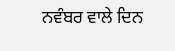ਨਵੰਬਰ ਵਾਲੇ ਦਿਨ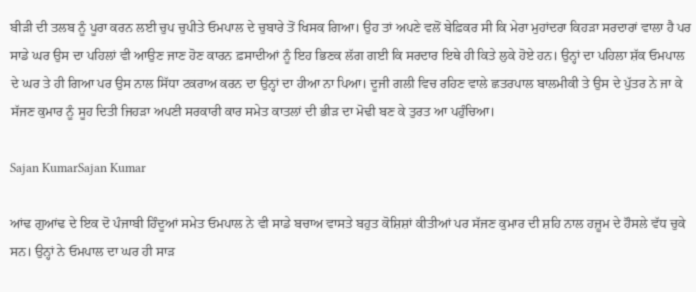ਬੀੜੀ ਦੀ ਤਲਬ ਨੂੰ ਪੂਰਾ ਕਰਨ ਲਈ ਚੁਪ ਚੁਪੀਤੇ ਓਮਪਾਲ ਦੇ ਚੁਬਾਰੇ ਤੋਂ ਖਿਸਕ ਗਿਆ। ਉਹ ਤਾਂ ਅਪਣੇ ਵਲੋਂ ਬੇਫ਼ਿਕਰ ਸੀ ਕਿ ਮੇਰਾ ਮੁਹਾਂਦਰਾ ਕਿਹੜਾ ਸਰਦਾਰਾਂ ਵਾਲਾ ਹੈ ਪਰ ਸਾਡੇ ਘਰ ਉਸ ਦਾ ਪਹਿਲਾਂ ਵੀ ਆਉਣ ਜਾਣ ਹੋਣ ਕਾਰਨ ਫ਼ਸਾਦੀਆਂ ਨੂੰ ਇਹ ਭਿਣਕ ਲੱਗ ਗਈ ਕਿ ਸਰਦਾਰ ਇਥੇ ਹੀ ਕਿਤੇ ਲੁਕੇ ਹੋਏ ਹਨ। ਉਨ੍ਹਾਂ ਦਾ ਪਹਿਲਾ ਸ਼ੱਕ ਓਮਪਾਲ ਦੇ ਘਰ ਤੇ ਹੀ ਗਿਆ ਪਰ ਉਸ ਨਾਲ ਸਿੱਧਾ ਟਕਰਾਅ ਕਰਨ ਦਾ ਉਨ੍ਹਾਂ ਦਾ ਹੀਆ ਨਾ ਪਿਆ। ਦੂਜੀ ਗਲੀ ਵਿਚ ਰਹਿਣ ਵਾਲੇ ਛਤਰਪਾਲ ਬਾਲਮੀਕੀ ਤੇ ਉਸ ਦੇ ਪੁੱਤਰ ਨੇ ਜਾ ਕੇ ਸੱਜਣ ਕੁਮਾਰ ਨੂੰ ਸੂਹ ਦਿਤੀ ਜਿਹੜਾ ਅਪਣੀ ਸਰਕਾਰੀ ਕਾਰ ਸਮੇਤ ਕਾਤਲਾਂ ਦੀ ਭੀੜ ਦਾ ਮੋਢੀ ਬਣ ਕੇ ਤੁਰਤ ਆ ਪਹੁੰਚਿਆ।

Sajan KumarSajan Kumar

ਆਂਢ ਗੁਆਂਢ ਦੇ ਇਕ ਦੋ ਪੰਜਾਬੀ ਹਿੰਦੂਆਂ ਸਮੇਤ ਓਮਪਾਲ ਨੇ ਵੀ ਸਾਡੇ ਬਚਾਅ ਵਾਸਤੇ ਬਹੁਤ ਕੋਸ਼ਿਸ਼ਾਂ ਕੀਤੀਆਂ ਪਰ ਸੱਜਣ ਕੁਮਾਰ ਦੀ ਸ਼ਹਿ ਨਾਲ ਹਜ਼ੂਮ ਦੇ ਹੌਸਲੇ ਵੱਧ ਚੁਕੇ ਸਨ। ਉਨ੍ਹਾਂ ਨੇ ਓਮਪਾਲ ਦਾ ਘਰ ਹੀ ਸਾੜ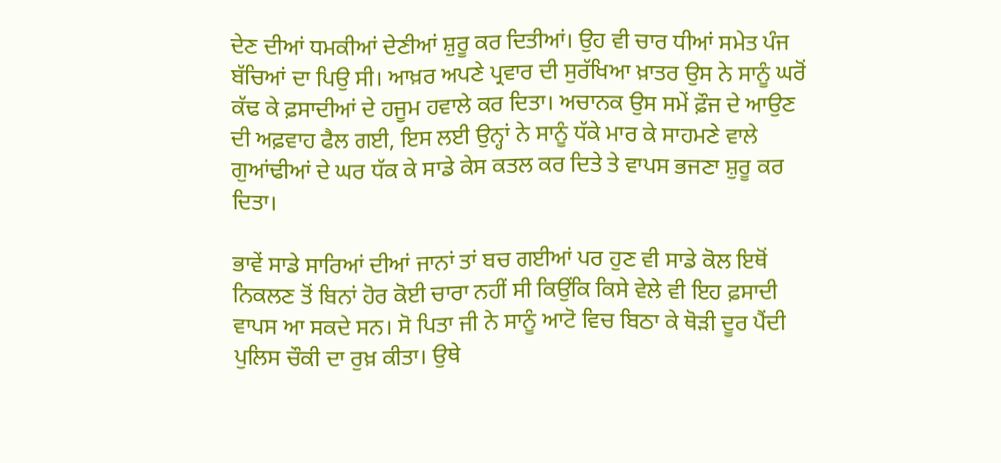ਦੇਣ ਦੀਆਂ ਧਮਕੀਆਂ ਦੇਣੀਆਂ ਸ਼ੁਰੂ ਕਰ ਦਿਤੀਆਂ। ਉਹ ਵੀ ਚਾਰ ਧੀਆਂ ਸਮੇਤ ਪੰਜ ਬੱਚਿਆਂ ਦਾ ਪਿਉ ਸੀ। ਆਖ਼ਰ ਅਪਣੇ ਪ੍ਰਵਾਰ ਦੀ ਸੁਰੱਖਿਆ ਖ਼ਾਤਰ ਉਸ ਨੇ ਸਾਨੂੰ ਘਰੋਂ ਕੱਢ ਕੇ ਫ਼ਸਾਦੀਆਂ ਦੇ ਹਜੂਮ ਹਵਾਲੇ ਕਰ ਦਿਤਾ। ਅਚਾਨਕ ਉਸ ਸਮੇਂ ਫ਼ੌਜ ਦੇ ਆਉਣ ਦੀ ਅਫ਼ਵਾਹ ਫੈਲ ਗਈ, ਇਸ ਲਈ ਉਨ੍ਹਾਂ ਨੇ ਸਾਨੂੰ ਧੱਕੇ ਮਾਰ ਕੇ ਸਾਹਮਣੇ ਵਾਲੇ ਗੁਆਂਢੀਆਂ ਦੇ ਘਰ ਧੱਕ ਕੇ ਸਾਡੇ ਕੇਸ ਕਤਲ ਕਰ ਦਿਤੇ ਤੇ ਵਾਪਸ ਭਜਣਾ ਸ਼ੁਰੂ ਕਰ ਦਿਤਾ।

ਭਾਵੇਂ ਸਾਡੇ ਸਾਰਿਆਂ ਦੀਆਂ ਜਾਨਾਂ ਤਾਂ ਬਚ ਗਈਆਂ ਪਰ ਹੁਣ ਵੀ ਸਾਡੇ ਕੋਲ ਇਥੋਂ ਨਿਕਲਣ ਤੋਂ ਬਿਨਾਂ ਹੋਰ ਕੋਈ ਚਾਰਾ ਨਹੀਂ ਸੀ ਕਿਉਂਕਿ ਕਿਸੇ ਵੇਲੇ ਵੀ ਇਹ ਫ਼ਸਾਦੀ ਵਾਪਸ ਆ ਸਕਦੇ ਸਨ। ਸੋ ਪਿਤਾ ਜੀ ਨੇ ਸਾਨੂੰ ਆਟੋ ਵਿਚ ਬਿਠਾ ਕੇ ਥੋੜੀ ਦੂਰ ਪੈਂਦੀ ਪੁਲਿਸ ਚੌਕੀ ਦਾ ਰੁਖ਼ ਕੀਤਾ। ਉਥੇ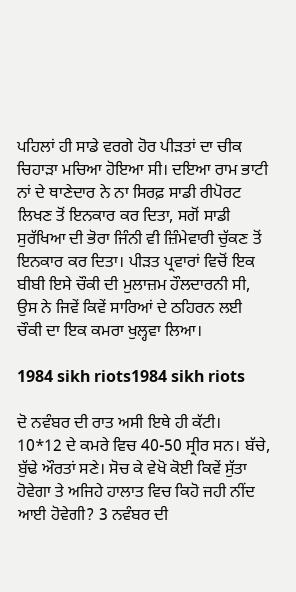ਪਹਿਲਾਂ ਹੀ ਸਾਡੇ ਵਰਗੇ ਹੋਰ ਪੀੜਤਾਂ ਦਾ ਚੀਕ ਚਿਹਾੜਾ ਮਚਿਆ ਹੋਇਆ ਸੀ। ਦਇਆ ਰਾਮ ਭਾਟੀ ਨਾਂ ਦੇ ਥਾਣੇਦਾਰ ਨੇ ਨਾ ਸਿਰਫ਼ ਸਾਡੀ ਰੀਪੋਰਟ ਲਿਖਣ ਤੋਂ ਇਨਕਾਰ ਕਰ ਦਿਤਾ, ਸਗੋਂ ਸਾਡੀ ਸੁਰੱਖਿਆ ਦੀ ਭੋਰਾ ਜਿੰਨੀ ਵੀ ਜ਼ਿੰਮੇਵਾਰੀ ਚੁੱਕਣ ਤੋਂ ਇਨਕਾਰ ਕਰ ਦਿਤਾ। ਪੀੜਤ ਪ੍ਰਵਾਰਾਂ ਵਿਚੋਂ ਇਕ ਬੀਬੀ ਇਸੇ ਚੌਕੀ ਦੀ ਮੁਲਾਜ਼ਮ ਹੌਲਦਾਰਨੀ ਸੀ, ਉਸ ਨੇ ਜਿਵੇਂ ਕਿਵੇਂ ਸਾਰਿਆਂ ਦੇ ਠਹਿਰਨ ਲਈ ਚੌਕੀ ਦਾ ਇਕ ਕਮਰਾ ਖੁਲ੍ਹਵਾ ਲਿਆ।

1984 sikh riots1984 sikh riots

ਦੋ ਨਵੰਬਰ ਦੀ ਰਾਤ ਅਸੀ ਇਥੇ ਹੀ ਕੱਟੀ। 10*12 ਦੇ ਕਮਰੇ ਵਿਚ 40-50 ਸ੍ਰੀਰ ਸਨ। ਬੱਚੇ, ਬੁੱਢੇ ਔਰਤਾਂ ਸਣੇ। ਸੋਚ ਕੇ ਵੇਖੋ ਕੋਈ ਕਿਵੇਂ ਸੁੱਤਾ ਹੋਵੇਗਾ ਤੇ ਅਜਿਹੇ ਹਾਲਾਤ ਵਿਚ ਕਿਹੋ ਜਹੀ ਨੀਂਦ ਆਈ ਹੋਵੇਗੀ? 3 ਨਵੰਬਰ ਦੀ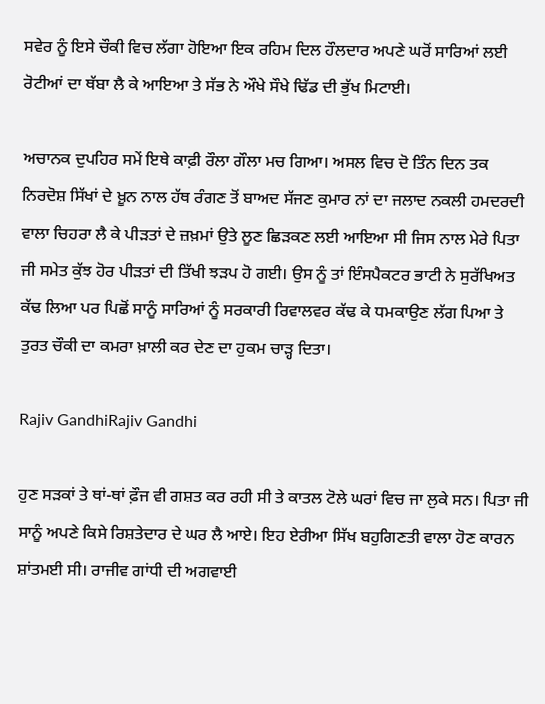ਸਵੇਰ ਨੂੰ ਇਸੇ ਚੌਕੀ ਵਿਚ ਲੱਗਾ ਹੋਇਆ ਇਕ ਰਹਿਮ ਦਿਲ ਹੌਲਦਾਰ ਅਪਣੇ ਘਰੋਂ ਸਾਰਿਆਂ ਲਈ ਰੋਟੀਆਂ ਦਾ ਥੱਬਾ ਲੈ ਕੇ ਆਇਆ ਤੇ ਸੱਭ ਨੇ ਔਖੇ ਸੌਖੇ ਢਿੱਡ ਦੀ ਭੁੱਖ ਮਿਟਾਈ।

ਅਚਾਨਕ ਦੁਪਹਿਰ ਸਮੇਂ ਇਥੇ ਕਾਫ਼ੀ ਰੌਲਾ ਗੌਲਾ ਮਚ ਗਿਆ। ਅਸਲ ਵਿਚ ਦੋ ਤਿੰਨ ਦਿਨ ਤਕ ਨਿਰਦੋਸ਼ ਸਿੱਖਾਂ ਦੇ ਖ਼ੂਨ ਨਾਲ ਹੱਥ ਰੰਗਣ ਤੋਂ ਬਾਅਦ ਸੱਜਣ ਕੁਮਾਰ ਨਾਂ ਦਾ ਜਲਾਦ ਨਕਲੀ ਹਮਦਰਦੀ ਵਾਲਾ ਚਿਹਰਾ ਲੈ ਕੇ ਪੀੜਤਾਂ ਦੇ ਜ਼ਖ਼ਮਾਂ ਉਤੇ ਲੂਣ ਛਿੜਕਣ ਲਈ ਆਇਆ ਸੀ ਜਿਸ ਨਾਲ ਮੇਰੇ ਪਿਤਾ ਜੀ ਸਮੇਤ ਕੁੱਝ ਹੋਰ ਪੀੜਤਾਂ ਦੀ ਤਿੱਖੀ ਝੜਪ ਹੋ ਗਈ। ਉਸ ਨੂੰ ਤਾਂ ਇੰਸਪੈਕਟਰ ਭਾਟੀ ਨੇ ਸੁਰੱਖਿਅਤ ਕੱਢ ਲਿਆ ਪਰ ਪਿਛੋਂ ਸਾਨੂੰ ਸਾਰਿਆਂ ਨੂੰ ਸਰਕਾਰੀ ਰਿਵਾਲਵਰ ਕੱਢ ਕੇ ਧਮਕਾਉਣ ਲੱਗ ਪਿਆ ਤੇ ਤੁਰਤ ਚੌਕੀ ਦਾ ਕਮਰਾ ਖ਼ਾਲੀ ਕਰ ਦੇਣ ਦਾ ਹੁਕਮ ਚਾੜ੍ਹ ਦਿਤਾ।

Rajiv GandhiRajiv Gandhi

ਹੁਣ ਸੜਕਾਂ ਤੇ ਥਾਂ-ਥਾਂ ਫ਼ੌਜ ਵੀ ਗਸ਼ਤ ਕਰ ਰਹੀ ਸੀ ਤੇ ਕਾਤਲ ਟੋਲੇ ਘਰਾਂ ਵਿਚ ਜਾ ਲੁਕੇ ਸਨ। ਪਿਤਾ ਜੀ ਸਾਨੂੰ ਅਪਣੇ ਕਿਸੇ ਰਿਸ਼ਤੇਦਾਰ ਦੇ ਘਰ ਲੈ ਆਏ। ਇਹ ਏਰੀਆ ਸਿੱਖ ਬਹੁਗਿਣਤੀ ਵਾਲਾ ਹੋਣ ਕਾਰਨ ਸ਼ਾਂਤਮਈ ਸੀ। ਰਾਜੀਵ ਗਾਂਧੀ ਦੀ ਅਗਵਾਈ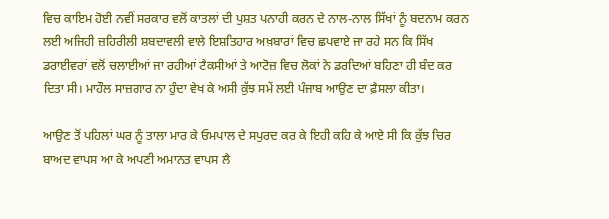ਵਿਚ ਕਾਇਮ ਹੋਈ ਨਵੀਂ ਸਰਕਾਰ ਵਲੋਂ ਕਾਤਲਾਂ ਦੀ ਪੁਸ਼ਤ ਪਨਾਹੀ ਕਰਨ ਦੇ ਨਾਲ-ਨਾਲ ਸਿੱਖਾਂ ਨੂੰ ਬਦਨਾਮ ਕਰਨ ਲਈ ਅਜਿਹੀ ਜ਼ਹਿਰੀਲੀ ਸ਼ਬਦਾਵਲੀ ਵਾਲੇ ਇਸ਼ਤਿਹਾਰ ਅਖ਼ਬਾਰਾਂ ਵਿਚ ਛਪਵਾਏ ਜਾ ਰਹੇ ਸਨ ਕਿ ਸਿੱਖ ਡਰਾਈਵਰਾਂ ਵਲੋਂ ਚਲਾਈਆਂ ਜਾ ਰਹੀਆਂ ਟੈਕਸੀਆਂ ਤੇ ਆਟੋਜ਼ ਵਿਚ ਲੋਕਾਂ ਨੇ ਡਰਦਿਆਂ ਬਹਿਣਾ ਹੀ ਬੰਦ ਕਰ ਦਿਤਾ ਸੀ। ਮਾਹੌਲ ਸਾਜ਼ਗਾਰ ਨਾ ਹੁੰਦਾ ਵੇਖ ਕੇ ਅਸੀ ਕੁੱਝ ਸਮੇਂ ਲਈ ਪੰਜਾਬ ਆਉਣ ਦਾ ਫ਼ੈਸਲਾ ਕੀਤਾ।

ਆਉਣ ਤੋਂ ਪਹਿਲਾਂ ਘਰ ਨੂੰ ਤਾਲਾ ਮਾਰ ਕੇ ਓਮਪਾਲ ਦੇ ਸਪੁਰਦ ਕਰ ਕੇ ਇਹੀ ਕਹਿ ਕੇ ਆਏ ਸੀ ਕਿ ਕੁੱਝ ਚਿਰ ਬਾਅਦ ਵਾਪਸ ਆ ਕੇ ਅਪਣੀ ਅਮਾਨਤ ਵਾਪਸ ਲੈ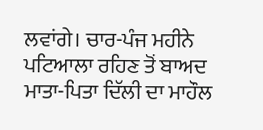ਲਵਾਂਗੇ। ਚਾਰ-ਪੰਜ ਮਹੀਨੇ ਪਟਿਆਲਾ ਰਹਿਣ ਤੋਂ ਬਾਅਦ ਮਾਤਾ-ਪਿਤਾ ਦਿੱਲੀ ਦਾ ਮਾਹੌਲ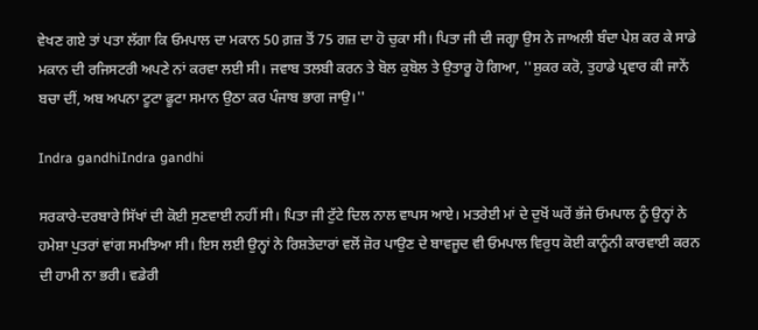ਵੇਖਣ ਗਏ ਤਾਂ ਪਤਾ ਲੱਗਾ ਕਿ ਓਮਪਾਲ ਦਾ ਮਕਾਨ 50 ਗ਼ਜ਼ ਤੋਂ 75 ਗਜ਼ ਦਾ ਹੋ ਚੁਕਾ ਸੀ। ਪਿਤਾ ਜੀ ਦੀ ਜਗ੍ਹਾ ਉਸ ਨੇ ਜਾਅਲੀ ਬੰਦਾ ਪੇਸ਼ ਕਰ ਕੇ ਸਾਡੇ ਮਕਾਨ ਦੀ ਰਜਿਸਟਰੀ ਅਪਣੇ ਨਾਂ ਕਰਵਾ ਲਈ ਸੀ। ਜਵਾਬ ਤਲਬੀ ਕਰਨ ਤੇ ਬੋਲ ਕੁਬੋਲ ਤੇ ਉਤਾਰੂ ਹੋ ਗਿਆ, ''ਸ਼ੁਕਰ ਕਰੋ, ਤੁਹਾਡੇ ਪ੍ਰਵਾਰ ਕੀ ਜਾਨੇਂ ਬਚਾ ਦੀਂ, ਅਬ ਅਪਨਾ ਟੂਟਾ ਫੂਟਾ ਸਮਾਨ ਉਠਾ ਕਰ ਪੰਜਾਬ ਭਾਗ ਜਾਉ।''

Indra gandhiIndra gandhi

ਸਰਕਾਰੇ-ਦਰਬਾਰੇ ਸਿੱਖਾਂ ਦੀ ਕੋਈ ਸੁਣਵਾਈ ਨਹੀਂ ਸੀ। ਪਿਤਾ ਜੀ ਟੁੱਟੇ ਦਿਲ ਨਾਲ ਵਾਪਸ ਆਏ। ਮਤਰੇਈ ਮਾਂ ਦੇ ਦੁਖੋਂ ਘਰੋਂ ਭੱਜੇ ਓਮਪਾਲ ਨੂੰ ਉਨ੍ਹਾਂ ਨੇ ਹਮੇਸ਼ਾ ਪੁਤਰਾਂ ਵਾਂਗ ਸਮਝਿਆ ਸੀ। ਇਸ ਲਈ ਉਨ੍ਹਾਂ ਨੇ ਰਿਸ਼ਤੇਦਾਰਾਂ ਵਲੋਂ ਜ਼ੋਰ ਪਾਉਣ ਦੇ ਬਾਵਜੂਦ ਵੀ ਓਮਪਾਲ ਵਿਰੁਧ ਕੋਈ ਕਾਨੂੰਨੀ ਕਾਰਵਾਈ ਕਰਨ ਦੀ ਹਾਮੀ ਨਾ ਭਰੀ। ਵਡੇਰੀ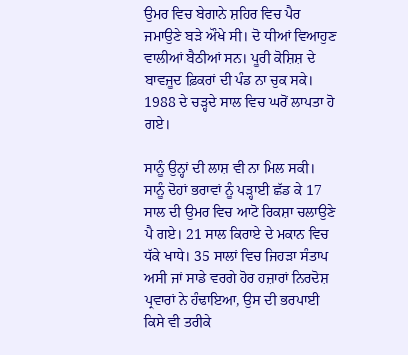ਉਮਰ ਵਿਚ ਬੇਗਾਨੇ ਸ਼ਹਿਰ ਵਿਚ ਪੈਰ ਜਮਾਉਣੇ ਬੜੇ ਔਖੇ ਸੀ। ਦੋ ਧੀਆਂ ਵਿਆਹੁਣ ਵਾਲੀਆਂ ਬੈਠੀਆਂ ਸਨ। ਪੂਰੀ ਕੋਸ਼ਿਸ਼ ਦੇ ਬਾਵਜੂਦ ਫ਼ਿਕਰਾਂ ਦੀ ਪੰਡ ਨਾ ਚੁਕ ਸਕੇ। 1988 ਦੇ ਚੜ੍ਹਦੇ ਸਾਲ ਵਿਚ ਘਰੋਂ ਲਾਪਤਾ ਹੋ ਗਏ।

ਸਾਨੂੰ ਉਨ੍ਹਾਂ ਦੀ ਲਾਸ਼ ਵੀ ਨਾ ਮਿਲ ਸਕੀ। ਸਾਨੂੰ ਦੋਹਾਂ ਭਰਾਵਾਂ ਨੂੰ ਪੜ੍ਹਾਈ ਛੱਡ ਕੇ 17 ਸਾਲ ਦੀ ਉਮਰ ਵਿਚ ਆਟੋ ਰਿਕਸ਼ਾ ਚਲਾਉਣੇ ਪੈ ਗਏ। 21 ਸਾਲ ਕਿਰਾਏ ਦੇ ਮਕਾਨ ਵਿਚ ਧੱਕੇ ਖਾਧੇ। 35 ਸਾਲਾਂ ਵਿਚ ਜਿਹੜਾ ਸੰਤਾਪ ਅਸੀ ਜਾਂ ਸਾਡੇ ਵਰਗੇ ਹੋਰ ਹਜ਼ਾਰਾਂ ਨਿਰਦੋਸ਼ ਪ੍ਰਵਾਰਾਂ ਨੇ ਹੰਢਾਇਆ, ਉਸ ਦੀ ਭਰਪਾਈ ਕਿਸੇ ਵੀ ਤਰੀਕੇ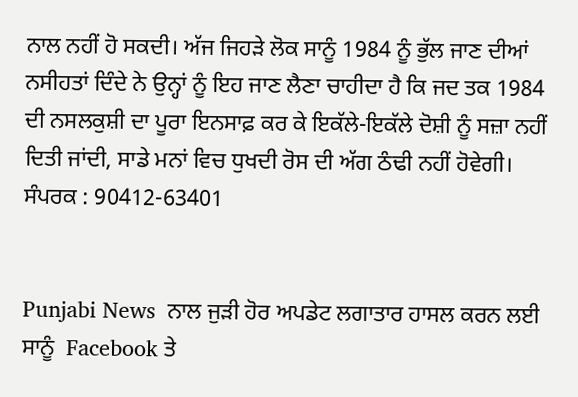ਨਾਲ ਨਹੀਂ ਹੋ ਸਕਦੀ। ਅੱਜ ਜਿਹੜੇ ਲੋਕ ਸਾਨੂੰ 1984 ਨੂੰ ਭੁੱਲ ਜਾਣ ਦੀਆਂ ਨਸੀਹਤਾਂ ਦਿੰਦੇ ਨੇ ਉਨ੍ਹਾਂ ਨੂੰ ਇਹ ਜਾਣ ਲੈਣਾ ਚਾਹੀਦਾ ਹੈ ਕਿ ਜਦ ਤਕ 1984 ਦੀ ਨਸਲਕੁਸ਼ੀ ਦਾ ਪੂਰਾ ਇਨਸਾਫ਼ ਕਰ ਕੇ ਇਕੱਲੇ-ਇਕੱਲੇ ਦੋਸ਼ੀ ਨੂੰ ਸਜ਼ਾ ਨਹੀਂ ਦਿਤੀ ਜਾਂਦੀ, ਸਾਡੇ ਮਨਾਂ ਵਿਚ ਧੁਖਦੀ ਰੋਸ ਦੀ ਅੱਗ ਠੰਢੀ ਨਹੀਂ ਹੋਵੇਗੀ।
ਸੰਪਰਕ : 90412-63401


Punjabi News  ਨਾਲ ਜੁੜੀ ਹੋਰ ਅਪਡੇਟ ਲਗਾਤਾਰ ਹਾਸਲ ਕਰਨ ਲਈ ਸਾਨੂੰ  Facebook ਤੇ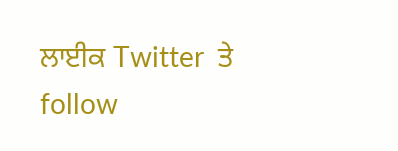ਲਾਈਕ Twitter  ਤੇ follow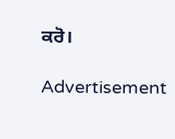ਕਰੋ।

Advertisement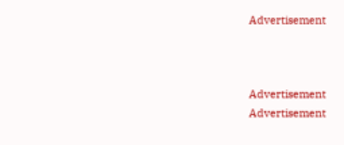Advertisement



Advertisement
Advertisement